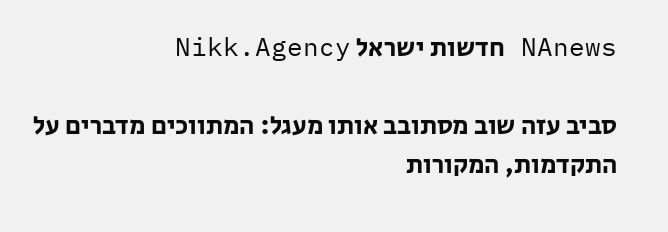NAnews חדשות ישראל Nikk.Agency

סביב עזה שוב מסתובב אותו מעגל: המתווכים מדברים על התקדמות, המקורות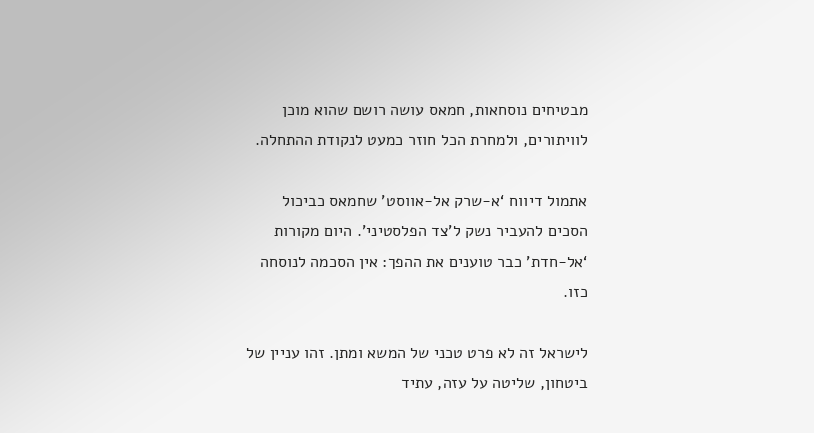מבטיחים נוסחאות, חמאס עושה רושם שהוא מוכן לוויתורים, ולמחרת הכל חוזר כמעט לנקודת ההתחלה.

אתמול דיווח ‘א-שרק אל-אווסט’ שחמאס כביכול הסכים להעביר נשק ל’צד הפלסטיני’. היום מקורות ‘אל-חדת’ כבר טוענים את ההפך: אין הסכמה לנוסחה כזו.

לישראל זה לא פרט טכני של המשא ומתן. זהו עניין של ביטחון, שליטה על עזה, עתיד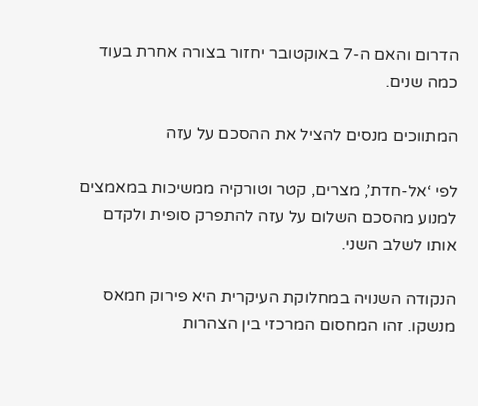הדרום והאם ה-7 באוקטובר יחזור בצורה אחרת בעוד כמה שנים.

המתווכים מנסים להציל את ההסכם על עזה

לפי ‘אל-חדת’, מצרים, קטר וטורקיה ממשיכות במאמצים למנוע מהסכם השלום על עזה להתפרק סופית ולקדם אותו לשלב השני.

הנקודה השנויה במחלוקת העיקרית היא פירוק חמאס מנשקו. זהו המחסום המרכזי בין הצהרות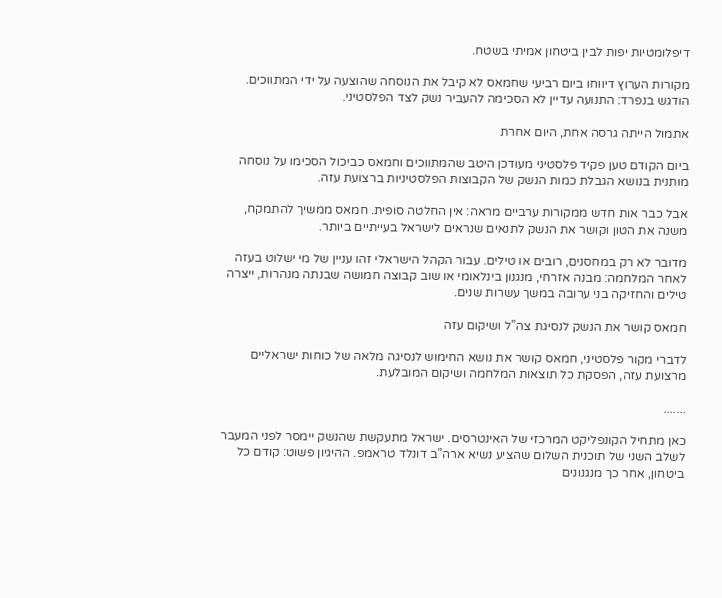דיפלומטיות יפות לבין ביטחון אמיתי בשטח.

מקורות הערוץ דיווחו ביום רביעי שחמאס לא קיבל את הנוסחה שהוצעה על ידי המתווכים. הודגש בנפרד: התנועה עדיין לא הסכימה להעביר נשק לצד הפלסטיני.

אתמול הייתה גרסה אחת, היום אחרת

ביום הקודם טען פקיד פלסטיני מעודכן היטב שהמתווכים וחמאס כביכול הסכימו על נוסחה מותנית בנושא הגבלת כמות הנשק של הקבוצות הפלסטיניות ברצועת עזה.

אבל כבר אות חדש ממקורות ערביים מראה: אין החלטה סופית. חמאס ממשיך להתמקח, משנה את הטון וקושר את הנשק לתנאים שנראים לישראל בעייתיים ביותר.

מדובר לא רק במחסנים, רובים או טילים. עבור הקהל הישראלי זהו עניין של מי ישלוט בעזה לאחר המלחמה: מבנה אזרחי, מנגנון בינלאומי או שוב קבוצה חמושה שבנתה מנהרות, ייצרה טילים והחזיקה בני ערובה במשך עשרות שנים.

חמאס קושר את הנשק לנסיגת צה”ל ושיקום עזה

לדברי מקור פלסטיני, חמאס קושר את נושא החימוש לנסיגה מלאה של כוחות ישראליים מרצועת עזה, הפסקת כל תוצאות המלחמה ושיקום המובלעת.

.......

כאן מתחיל הקונפליקט המרכזי של האינטרסים. ישראל מתעקשת שהנשק יימסר לפני המעבר לשלב השני של תוכנית השלום שהציע נשיא ארה”ב דונלד טראמפ. ההיגיון פשוט: קודם כל ביטחון, אחר כך מנגנונים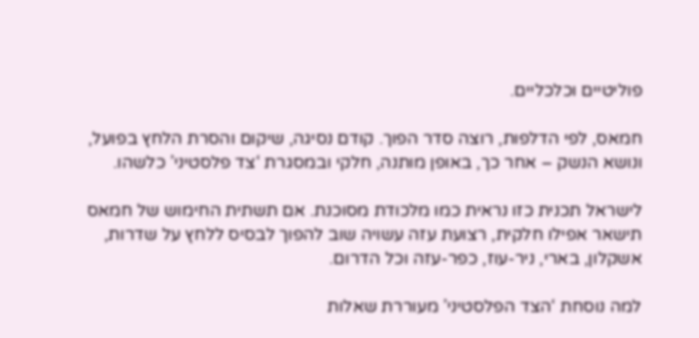פוליטיים וכלכליים.

חמאס, לפי הדלפות, רוצה סדר הפוך. קודם נסיגה, שיקום והסרת הלחץ בפועל, ונושא הנשק – אחר כך, באופן מותנה, חלקי ובמסגרת ‘צד פלסטיני’ כלשהו.

לישראל תכנית כזו נראית כמו מלכודת מסוכנת. אם תשתית החימוש של חמאס תישאר אפילו חלקית, רצועת עזה עשויה שוב להפוך לבסיס ללחץ על שדרות, אשקלון, בארי, ניר-עוז, כפר-עזה וכל הדרום.

למה נוסחת ‘הצד הפלסטיני’ מעוררת שאלות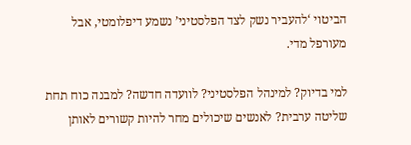הביטוי ‘להעביר נשק לצד הפלסטיני’ נשמע דיפלומטי, אבל מעורפל מדי.

למי בדיוק? למינהל הפלסטיני? לוועדה חדשה? למבנה כוח תחת שליטה ערבית? לאנשים שיכולים מחר להיות קשורים לאותן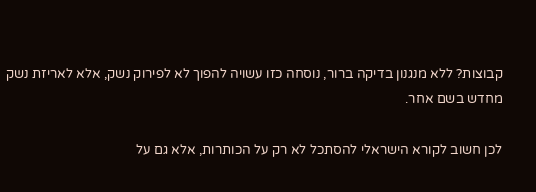קבוצות? ללא מנגנון בדיקה ברור, נוסחה כזו עשויה להפוך לא לפירוק נשק, אלא לאריזת נשק מחדש בשם אחר.

לכן חשוב לקורא הישראלי להסתכל לא רק על הכותרות, אלא גם על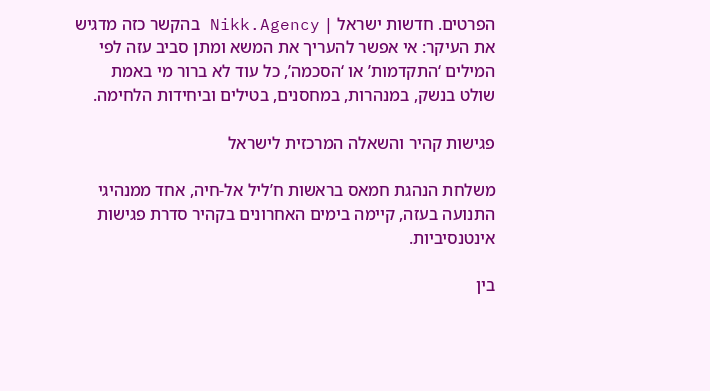הפרטים. חדשות ישראל | Nikk.Agency בהקשר כזה מדגיש את העיקר: אי אפשר להעריך את המשא ומתן סביב עזה לפי המילים ‘התקדמות’ או ‘הסכמה’, כל עוד לא ברור מי באמת שולט בנשק, במנהרות, במחסנים, בטילים וביחידות הלחימה.

פגישות קהיר והשאלה המרכזית לישראל

משלחת הנהגת חמאס בראשות ח’ליל אל-חיה, אחד ממנהיגי התנועה בעזה, קיימה בימים האחרונים בקהיר סדרת פגישות אינטנסיביות.

בין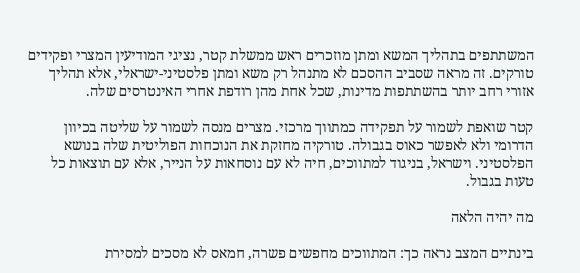המשתתפים בתהליך המשא ומתן מוזכרים ראש ממשלת קטר, נציגי המודיעין המצרי ופקידים טורקים. זה מראה שסביב ההסכם לא מתנהל רק משא ומתן פלסטיני-ישראלי, אלא תהליך אזורי רחב יותר בהשתתפות מדינות, שכל אחת מהן רודפת אחרי האינטרסים שלה.

קטר שואפת לשמור על תפקידה כמתווך מרכזי. מצרים מנסה לשמור על שליטה בכיוון הדרומי ולא לאפשר כאוס בגבולה. טורקיה מחזקת את הנוכחות הפוליטית שלה בנושא הפלסטיני. וישראל, בניגוד למתווכים, חיה לא עם נוסחאות על הנייר, אלא עם תוצאות כל טעות בגבול.

מה יהיה הלאה

בינתיים המצב נראה כך: המתווכים מחפשים פשרה, חמאס לא מסכים למסירת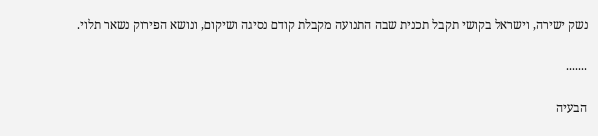נשק ישירה, וישראל בקושי תקבל תכנית שבה התנועה מקבלת קודם נסיגה ושיקום, ונושא הפירוק נשאר תלוי.

.......

הבעיה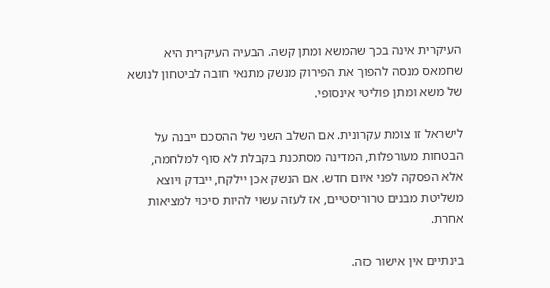העיקרית אינה בכך שהמשא ומתן קשה. הבעיה העיקרית היא שחמאס מנסה להפוך את הפירוק מנשק מתנאי חובה לביטחון לנושא של משא ומתן פוליטי אינסופי.

לישראל זו צומת עקרונית. אם השלב השני של ההסכם ייבנה על הבטחות מעורפלות, המדינה מסתכנת בקבלת לא סוף למלחמה, אלא הפסקה לפני איום חדש. אם הנשק אכן יילקח, ייבדק ויוצא משליטת מבנים טרוריסטיים, אז לעזה עשוי להיות סיכוי למציאות אחרת.

בינתיים אין אישור כזה.